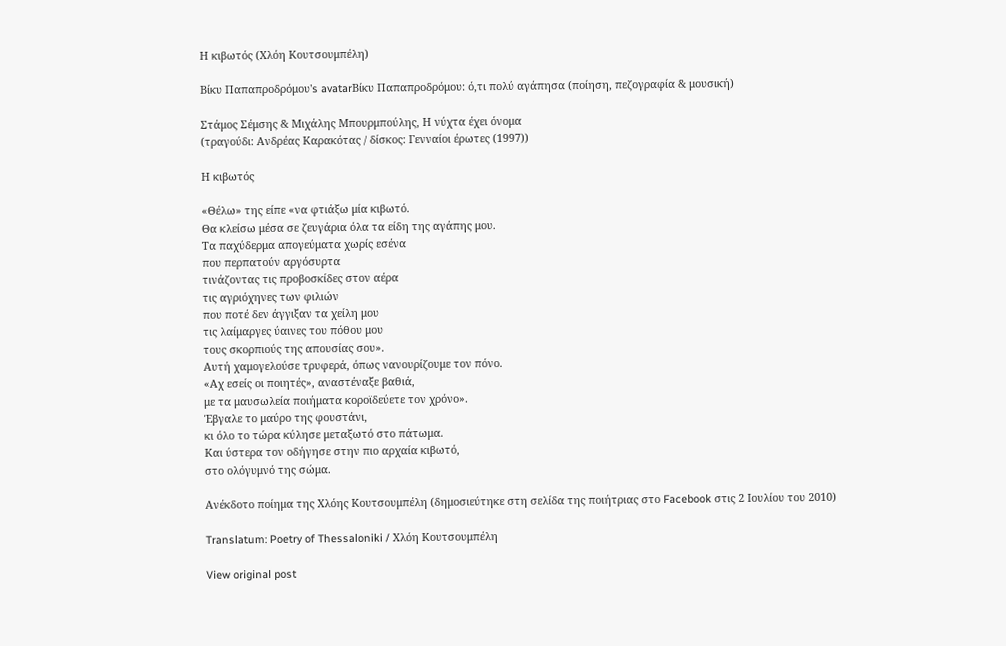Η κιβωτός (Χλόη Κουτσουμπέλη)

Βίκυ Παπαπροδρόμου's avatarΒίκυ Παπαπροδρόμου: ό,τι πολύ αγάπησα (ποίηση, πεζογραφία & μουσική)

Στάμος Σέμσης & Μιχάλης Μπουρμπούλης, Η νύχτα έχει όνομα
(τραγούδι: Ανδρέας Καρακότας / δίσκος: Γενναίοι έρωτες (1997))

Η κιβωτός

«Θέλω» της είπε «να φτιάξω μία κιβωτό.
Θα κλείσω μέσα σε ζευγάρια όλα τα είδη της αγάπης μου.
Τα παχύδερμα απογεύματα χωρίς εσένα
που περπατούν αργόσυρτα
τινάζοντας τις προβοσκίδες στον αέρα
τις αγριόχηνες των φιλιών
που ποτέ δεν άγγιξαν τα χείλη μου
τις λαίμαργες ύαινες του πόθου μου
τους σκορπιούς της απουσίας σου».
Αυτή χαμογελούσε τρυφερά, όπως νανουρίζουμε τον πόνο.
«Αχ εσείς οι ποιητές», αναστέναξε βαθιά,
με τα μαυσωλεία ποιήματα κοροϊδεύετε τον χρόνο».
Έβγαλε το μαύρο της φουστάνι,
κι όλο το τώρα κύλησε μεταξωτό στο πάτωμα.
Και ύστερα τον οδήγησε στην πιο αρχαία κιβωτό,
στο ολόγυμνό της σώμα.

Ανέκδοτο ποίημα της Χλόης Κουτσουμπέλη (δημοσιεύτηκε στη σελίδα της ποιήτριας στο Facebook στις 2 Ιουλίου του 2010)

Translatum: Poetry of Thessaloniki / Χλόη Κουτσουμπέλη

View original post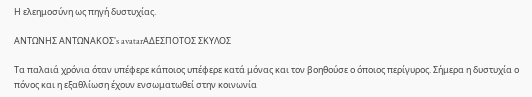Η ελεημοσύνη ως πηγή δυστυχίας.

ΑΝΤΩΝΗΣ ΑΝΤΩΝΑΚΟΣ's avatarΑΔΕΣΠΟΤΟΣ ΣΚΥΛΟΣ

Τα παλαιά χρόνια όταν υπέφερε κάποιος υπέφερε κατά μόνας και τον βοηθούσε ο όποιος περίγυρος. Σήμερα η δυστυχία ο πόνος και η εξαθλίωση έχουν ενσωματωθεί στην κοινωνία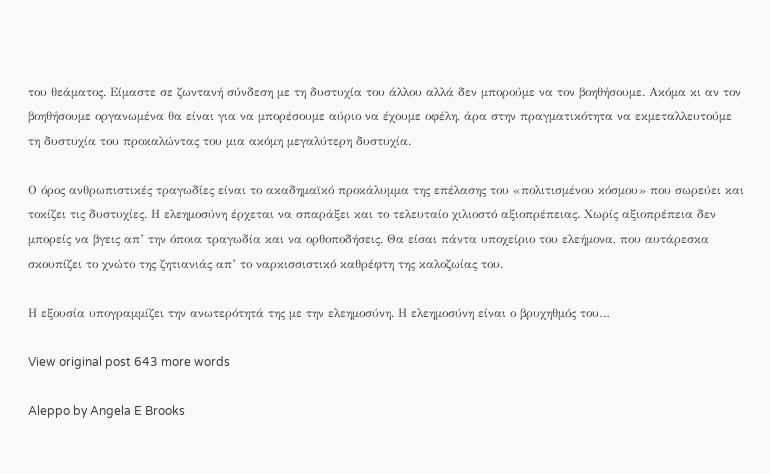του θεάματος. Είμαστε σε ζωντανή σύνδεση με τη δυστυχία του άλλου αλλά δεν μπορούμε να τον βοηθήσουμε. Ακόμα κι αν τον βοηθήσουμε οργανωμένα θα είναι για να μπορέσουμε αύριο να έχουμε οφέλη, άρα στην πραγματικότητα να εκμεταλλευτούμε τη δυστυχία του προκαλώντας του μια ακόμη μεγαλύτερη δυστυχία.

Ο όρος ανθρωπιστικές τραγωδίες είναι το ακαδημαϊκό προκάλυμμα της επέλασης του «πολιτισμένου κόσμου» που σωρεύει και τοκίζει τις δυστυχίες. Η ελεημοσύνη έρχεται να σπαράξει και το τελευταίο χιλιοστό αξιοπρέπειας. Χωρίς αξιοπρέπεια δεν μπορείς να βγεις απ’ την όποια τραγωδία και να ορθοποδήσεις. Θα είσαι πάντα υποχείριο του ελεήμονα, που αυτάρεσκα σκουπίζει το χνώτο της ζητιανιάς απ’ το ναρκισσιστικό καθρέφτη της καλοζωίας του.

Η εξουσία υπογραμμίζει την ανωτερότητά της με την ελεημοσύνη. Η ελεημοσύνη είναι ο βρυχηθμός του…

View original post 643 more words

Aleppo by Angela E Brooks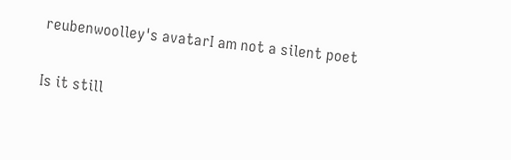reubenwoolley's avatarI am not a silent poet

Is it still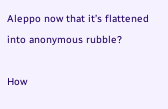Aleppo now that it’s flattened into anonymous rubble?

How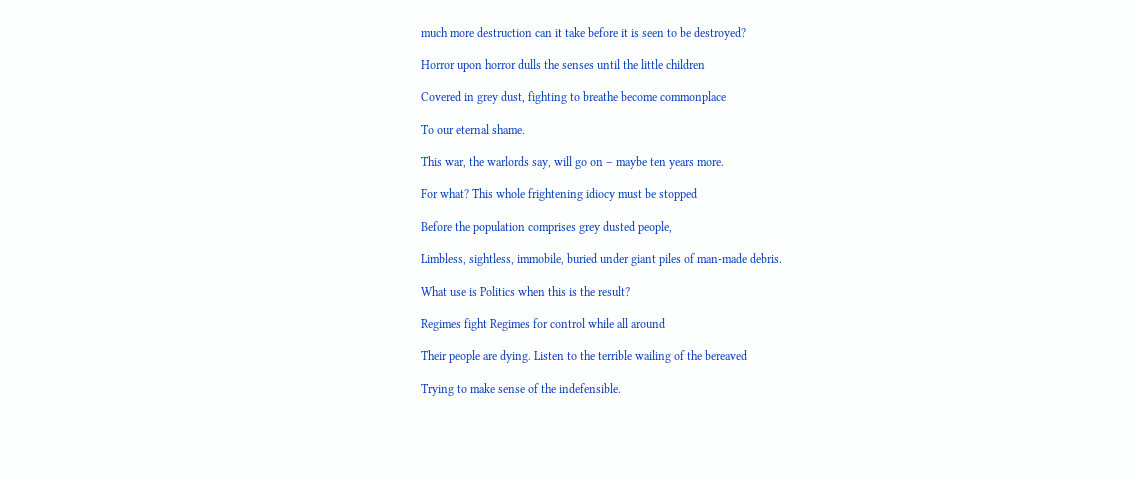much more destruction can it take before it is seen to be destroyed?

Horror upon horror dulls the senses until the little children

Covered in grey dust, fighting to breathe become commonplace

To our eternal shame.

This war, the warlords say, will go on – maybe ten years more.

For what? This whole frightening idiocy must be stopped

Before the population comprises grey dusted people,

Limbless, sightless, immobile, buried under giant piles of man-made debris.

What use is Politics when this is the result?

Regimes fight Regimes for control while all around

Their people are dying. Listen to the terrible wailing of the bereaved

Trying to make sense of the indefensible.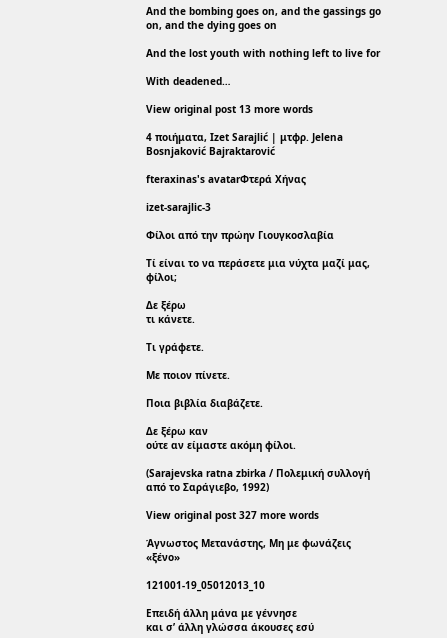And the bombing goes on, and the gassings go on, and the dying goes on

And the lost youth with nothing left to live for

With deadened…

View original post 13 more words

4 ποιήματα, Izet Sarajlić | μτφρ. Jelena Bosnjaković Bajraktarović

fteraxinas's avatarΦτερά Χήνας

izet-sarajlic-3

Φίλοι από την πρώην Γιουγκοσλαβία

Τί είναι το να περάσετε μια νύχτα μαζί μας,
φίλοι;

Δε ξέρω
τι κάνετε.

Τι γράφετε.

Με ποιον πίνετε.

Ποια βιβλία διαβάζετε.

Δε ξέρω καν
ούτε αν είμαστε ακόμη φίλοι.

(Sarajevska ratna zbirka / Πολεμική συλλογή από το Σαράγιεβο, 1992)

View original post 327 more words

Άγνωστος Μετανάστης, Μη με φωνάζεις «ξένο»

121001-19_05012013_10

Επειδή άλλη μάνα με γέννησε
και σ’ άλλη γλώσσα άκουσες εσύ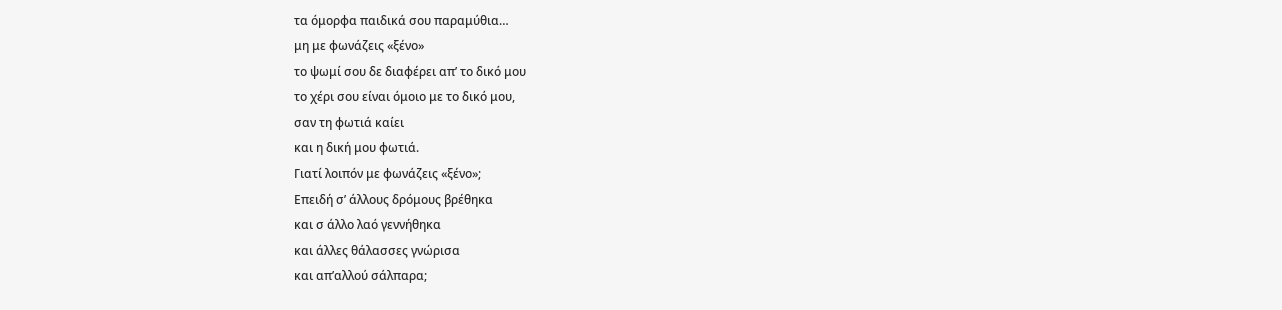τα όμορφα παιδικά σου παραμύθια…
μη με φωνάζεις «ξένο»
το ψωμί σου δε διαφέρει απ’ το δικό μου
το χέρι σου είναι όμοιο με το δικό μου,
σαν τη φωτιά καίει
και η δική μου φωτιά.
Γιατί λοιπόν με φωνάζεις «ξένο»;
Επειδή σ’ άλλους δρόμους βρέθηκα
και σ άλλο λαό γεννήθηκα
και άλλες θάλασσες γνώρισα
και απ’αλλού σάλπαρα;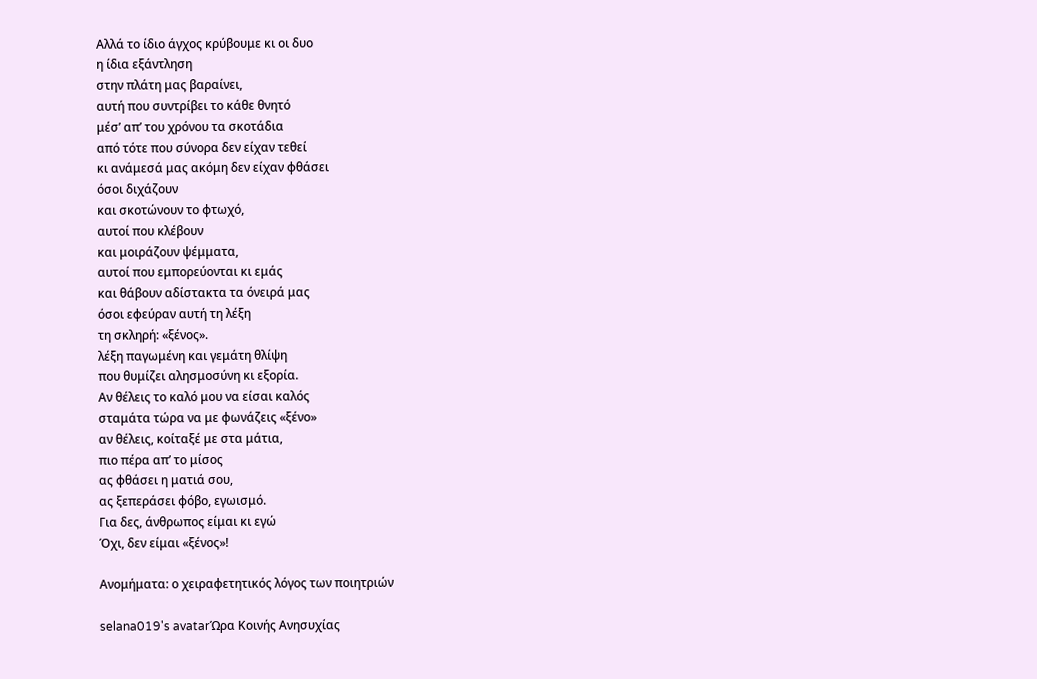Αλλά το ίδιο άγχος κρύβουμε κι οι δυο
η ίδια εξάντληση
στην πλάτη μας βαραίνει,
αυτή που συντρίβει το κάθε θνητό
μέσ’ απ’ του χρόνου τα σκοτάδια
από τότε που σύνορα δεν είχαν τεθεί
κι ανάμεσά μας ακόμη δεν είχαν φθάσει
όσοι διχάζουν
και σκοτώνουν το φτωχό,
αυτοί που κλέβουν
και μοιράζουν ψέμματα,
αυτοί που εμπορεύονται κι εμάς
και θάβουν αδίστακτα τα όνειρά μας
όσοι εφεύραν αυτή τη λέξη
τη σκληρή: «ξένος».
λέξη παγωμένη και γεμάτη θλίψη
που θυμίζει αλησμοσύνη κι εξορία.
Αν θέλεις το καλό μου να είσαι καλός
σταμάτα τώρα να με φωνάζεις «ξένο»
αν θέλεις, κοίταξέ με στα μάτια,
πιο πέρα απ’ το μίσος
ας φθάσει η ματιά σου,
ας ξεπεράσει φόβο, εγωισμό.
Για δες, άνθρωπος είμαι κι εγώ
Όχι, δεν είμαι «ξένος»!

Ανομήματα: ο χειραφετητικός λόγος των ποιητριών

selana019's avatarΏρα Κοινής Ανησυχίας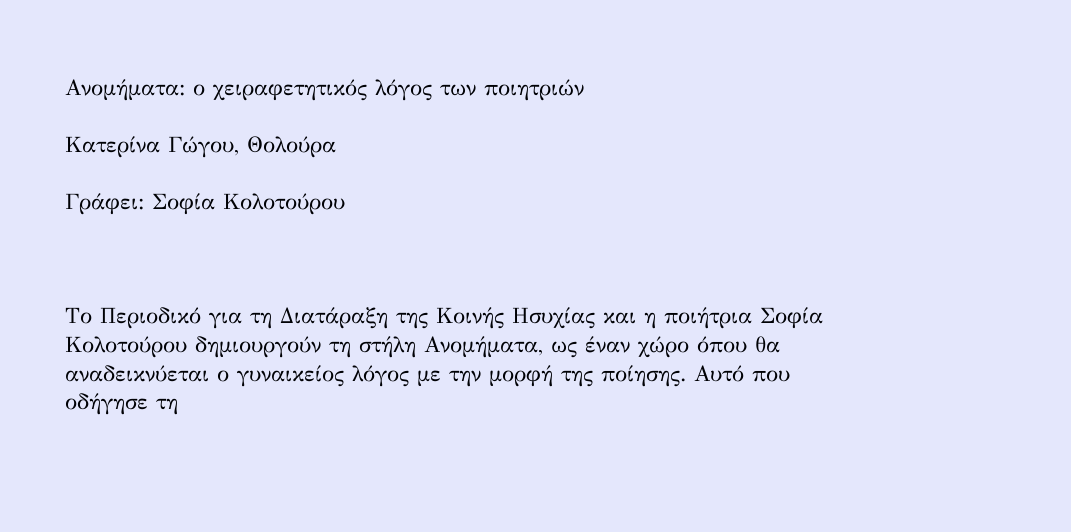Ανομήματα: ο χειραφετητικός λόγος των ποιητριών

Κατερίνα Γώγου, Θολούρα

Γράφει: Σοφία Κολοτούρου



Το Περιοδικό για τη Διατάραξη της Κοινής Ησυχίας και η ποιήτρια Σοφία Κολοτούρου δημιουργούν τη στήλη Ανομήματα, ως έναν χώρο όπου θα αναδεικνύεται ο γυναικείος λόγος με την μορφή της ποίησης. Αυτό που οδήγησε τη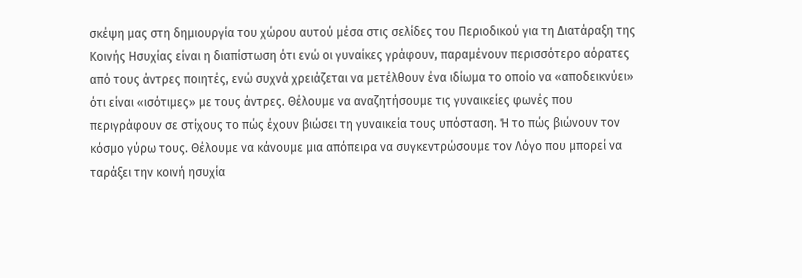σκέψη μας στη δημιουργία του χώρου αυτού μέσα στις σελίδες του Περιοδικού για τη Διατάραξη της Κοινής Ησυχίας είναι η διαπίστωση ότι ενώ οι γυναίκες γράφουν, παραμένουν περισσότερο αόρατες από τους άντρες ποιητές, ενώ συχνά χρειάζεται να μετέλθουν ένα ιδίωμα το οποίο να «αποδεικνύει» ότι είναι «ισότιμες» με τους άντρες. Θέλουμε να αναζητήσουμε τις γυναικείες φωνές που περιγράφουν σε στίχους το πώς έχουν βιώσει τη γυναικεία τους υπόσταση. Ή το πώς βιώνουν τον κόσμο γύρω τους. Θέλουμε να κάνουμε μια απόπειρα να συγκεντρώσουμε τον Λόγο που μπορεί να ταράξει την κοινή ησυχία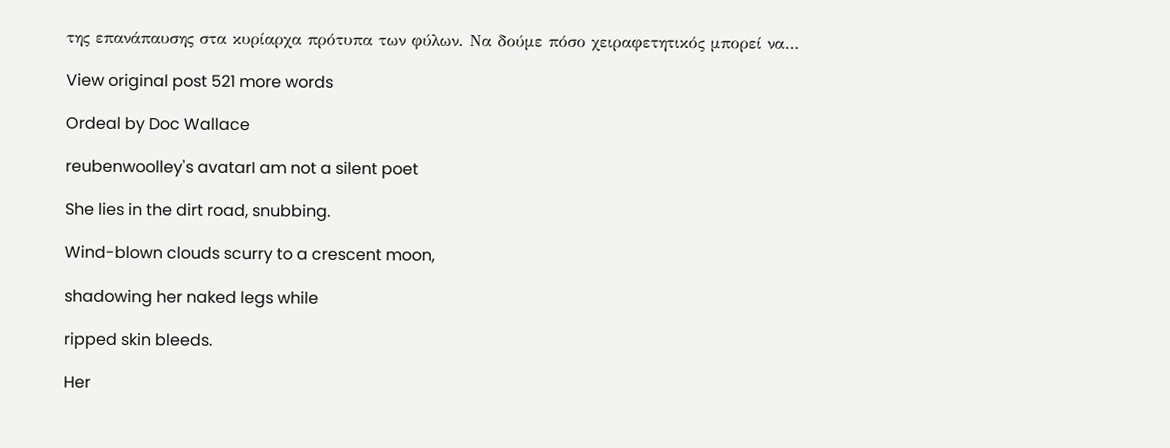της επανάπαυσης στα κυρίαρχα πρότυπα των φύλων. Να δούμε πόσο χειραφετητικός μπορεί να…

View original post 521 more words

Ordeal by Doc Wallace

reubenwoolley's avatarI am not a silent poet

She lies in the dirt road, snubbing.

Wind-blown clouds scurry to a crescent moon,

shadowing her naked legs while

ripped skin bleeds.

Her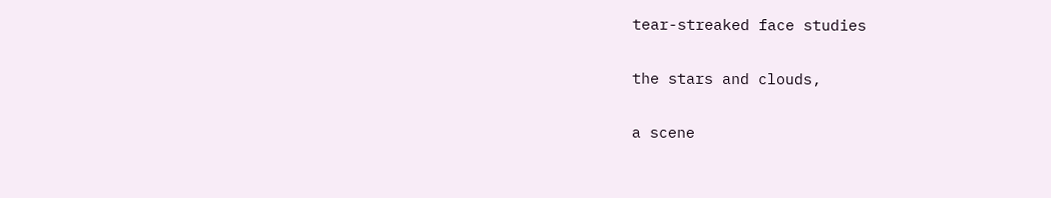tear-streaked face studies

the stars and clouds,

a scene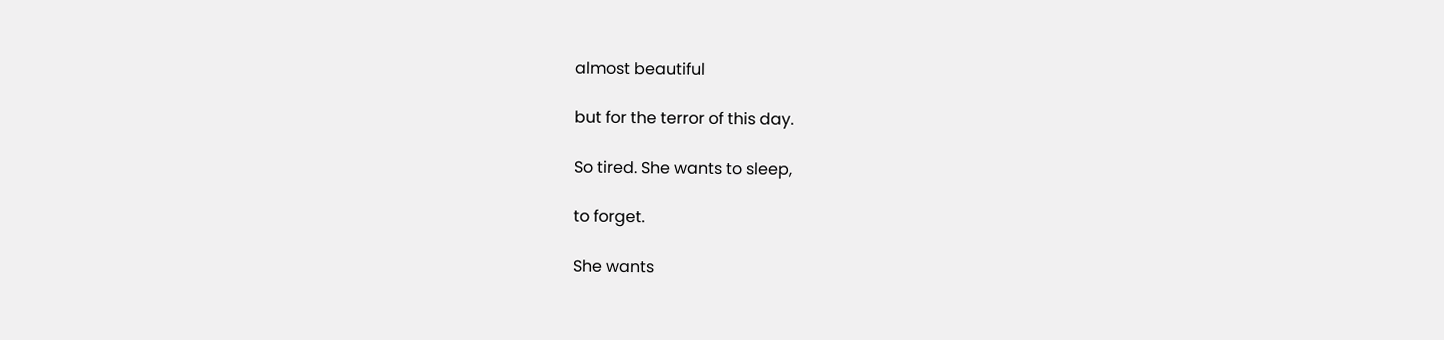almost beautiful

but for the terror of this day.

So tired. She wants to sleep,

to forget.

She wants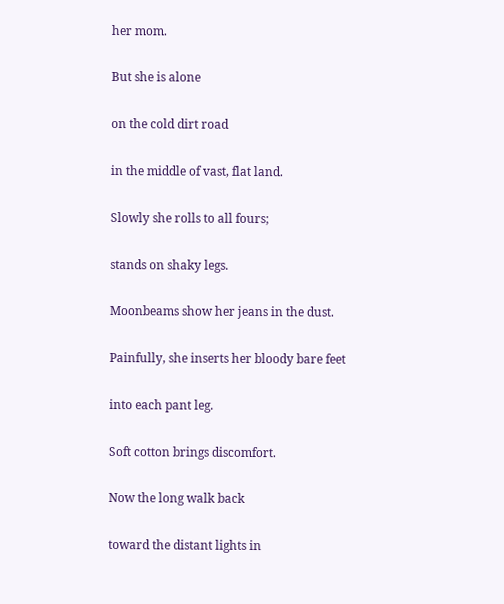her mom.

But she is alone

on the cold dirt road

in the middle of vast, flat land.

Slowly she rolls to all fours;

stands on shaky legs.

Moonbeams show her jeans in the dust.

Painfully, she inserts her bloody bare feet

into each pant leg.

Soft cotton brings discomfort.

Now the long walk back

toward the distant lights in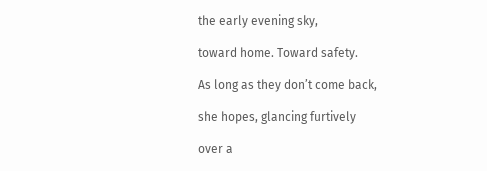the early evening sky,

toward home. Toward safety.

As long as they don’t come back,

she hopes, glancing furtively

over a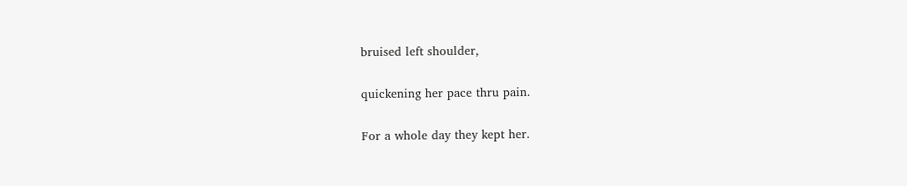bruised left shoulder,

quickening her pace thru pain.

For a whole day they kept her.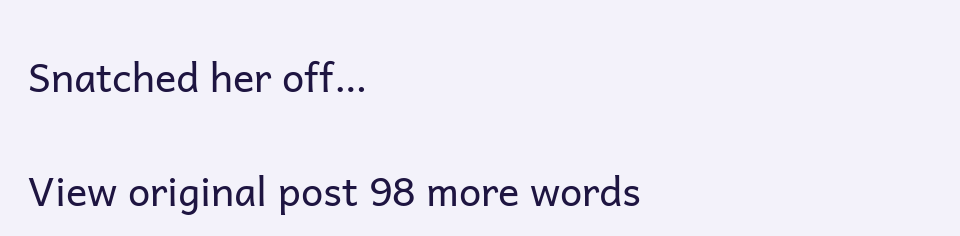Snatched her off…

View original post 98 more words